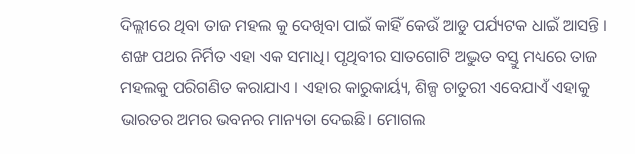ଦିଲ୍ଲୀରେ ଥିବା ତାଜ ମହଲ କୁ ଦେଖିବା ପାଇଁ କାହିଁ କେଉଁ ଆଡୁ ପର୍ଯ୍ୟଟକ ଧାଇଁ ଆସନ୍ତି । ଶଙ୍ଖ ପଥର ନିର୍ମିତ ଏହା ଏକ ସମାଧି। ପୃଥିବୀର ସାତଗୋଟି ଅଦ୍ଭୁତ ବସ୍ତୁ ମଧ୍ୟରେ ତାଜ ମହଲକୁ ପରିଗଣିତ କରାଯାଏ । ଏହାର କାରୁକାର୍ୟ୍ୟ, ଶିଳ୍ପ ଚାତୁରୀ ଏବେଯାଏଁ ଏହାକୁ ଭାରତର ଅମର ଭବନର ମାନ୍ୟତା ଦେଇଛି। ମୋଗଲ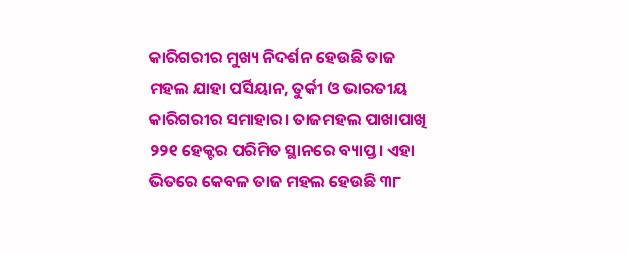କାରିଗରୀର ମୁଖ୍ୟ ନିଦର୍ଶନ ହେଉଛି ତାଜ ମହଲ ଯାହା ପର୍ସିୟାନ, ତୁର୍କୀ ଓ ଭାରତୀୟ କାରିଗରୀର ସମାହାର। ତାଜମହଲ ପାଖାପାଖି ୨୨୧ ହେକ୍ଟର ପରିମିତ ସ୍ଥାନରେ ବ୍ୟାପ୍ତ। ଏହା ଭିତରେ କେବଳ ତାଜ ମହଲ ହେଉଛି ୩୮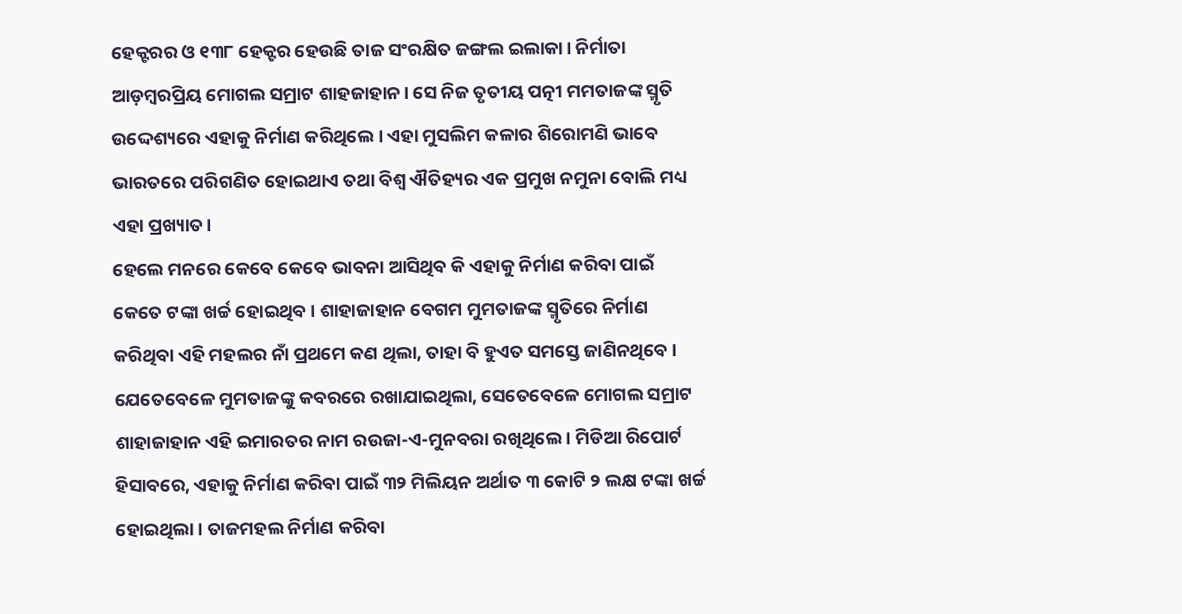ହେକ୍ଟରର ଓ ୧୩୮ ହେକ୍ଟର ହେଉଛି ତାଜ ସଂରକ୍ଷିତ ଜଙ୍ଗଲ ଇଲାକା। ନିର୍ମାତା ଆଡ଼ମ୍ବରପ୍ରିୟ ମୋଗଲ ସମ୍ରାଟ ଶାହଜାହାନ। ସେ ନିଜ ତୃତୀୟ ପତ୍ନୀ ମମତାଜଙ୍କ ସ୍ମୃତି ଉଦ୍ଦେଶ୍ୟରେ ଏହାକୁ ନିର୍ମାଣ କରିଥିଲେ । ଏହା ମୁସଲିମ କଳାର ଶିରୋମଣି ଭାବେ ଭାରତରେ ପରିଗଣିତ ହୋଇଥାଏ ତଥା ବିଶ୍ୱ ଐତିହ୍ୟର ଏକ ପ୍ରମୁଖ ନମୁନା ବୋଲି ମଧ୍ୟ ଏହା ପ୍ରଖ୍ୟାତ।
ହେଲେ ମନରେ କେବେ କେବେ ଭାବନା ଆସିଥିବ କି ଏହାକୁ ନିର୍ମାଣ କରିବା ପାଇଁ କେତେ ଟଙ୍କା ଖର୍ଚ୍ଚ ହୋଇଥିବ । ଶାହାଜାହାନ ବେଗମ ମୁମତାଜଙ୍କ ସ୍ମୃତିରେ ନିର୍ମାଣ କରିଥିବା ଏହି ମହଲର ନାଁ ପ୍ରଥମେ କଣ ଥିଲା, ତାହା ବି ହୁଏତ ସମସ୍ତେ ଜାଣିନଥିବେ । ଯେତେବେଳେ ମୁମତାଜଙ୍କୁ କବରରେ ରଖାଯାଇଥିଲା, ସେତେବେଳେ ମୋଗଲ ସମ୍ରାଟ ଶାହାଜାହାନ ଏହି ଇମାରତର ନାମ ରଉଜା-ଏ-ମୁନବରା ରଖିଥିଲେ । ମିଡିଆ ରିପୋର୍ଟ ହିସାବରେ, ଏହାକୁ ନିର୍ମାଣ କରିବା ପାଇଁ ୩୨ ମିଲିୟନ ଅର୍ଥାତ ୩ କୋଟି ୨ ଲକ୍ଷ ଟଙ୍କା ଖର୍ଚ୍ଚ ହୋଇଥିଲା । ତାଜମହଲ ନିର୍ମାଣ କରିବା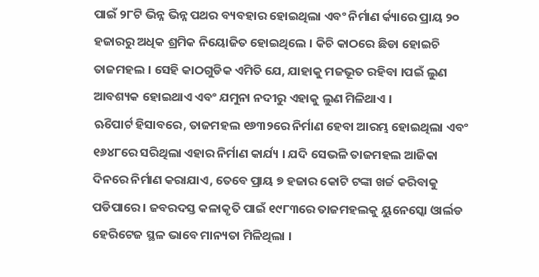ପାଇଁ ୨୮ଟି ଭିନ୍ନ ଭିନ୍ନ ପଥର ବ୍ୟବହାର ହୋଇଥିଲା ଏବଂ ନିର୍ମାଣ ର୍କ୍ୟାରେ ପ୍ରାୟ ୨୦ ହଜାରରୁ ଅଧିକ ଶ୍ରମିକ ନିୟୋଜିତ ହୋଇଥିଲେ । କିଚି କାଠରେ ଛିଡା ହୋଇଚି ତାଜମହଲ । ସେହି କାଠଗୁଡିକ ଏମିତି ଯେ, ଯାହାକୁ ମଜଭୂତ ରହିବା ।ପଇଁ ଲୁଣ ଆବଶ୍ୟକ ହୋଇଥାଏ ଏବଂ ଯମୁନା ନଦୀରୁ ଏହାକୁ ଲୁଣ ମିଳିଥାଏ ।
ଋିପୋର୍ଟ ହିସାବରେ, ତାଜମହଲ ୧୬୩୨ରେ ନିର୍ମାଣ ହେବା ଆରମ୍ଭ ହୋଇଥିଲା ଏବଂ ୧୬୪୮ରେ ସରିଥିଲା ଏହାର ନିର୍ମାଣ କାର୍ଯ୍ୟ । ଯଦି ସେଭଳି ତାଜମହଲ ଆଜିକା ଦିନରେ ନିର୍ମାଣ କରାଯାଏ, ତେବେ ପ୍ରାୟ ୭ ହଜାର କୋଟି ଟଙ୍କା ଖର୍ଚ୍ଚ କରିବାକୁ ପଡିପାରେ । ଜବରଦସ୍ତ କଳାକୃତି ପାଇଁ ୧୯୮୩ରେ ତାଜମହଲକୁ ୟୁନେସ୍କୋ ଓାର୍ଲଡ ହେରିଟେଜ ସ୍ଥଳ ଭାବେ ମାନ୍ୟତା ମିଳିଥିଲା ।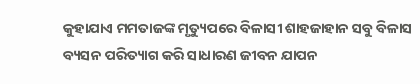କୁହାଯାଏ ମମତାଜଙ୍କ ମୃତ୍ୟୁପରେ ବିଳାସୀ ଶାହଜାହାନ ସବୁ ବିଳାସ ବ୍ୟସନ ପରିତ୍ୟାଗ କରି ସାଧାରଣ ଜୀବନ ଯାପନ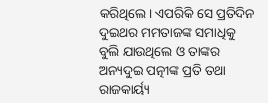କରିଥିଲେ। ଏପରିକି ସେ ପ୍ରତିଦିନ ଦୁଇଥର ମମତାଜଙ୍କ ସମାଧିକୁ ବୁଲି ଯାଉଥିଲେ ଓ ତାଙ୍କର ଅନ୍ୟଦୁଇ ପତ୍ନୀଙ୍କ ପ୍ରତି ତଥା ରାଜକାର୍ୟ୍ୟ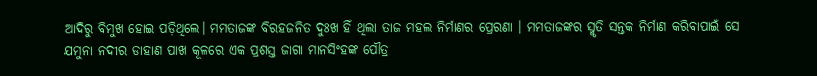ଆଦିରୁ ବିମୁଖ ହୋଇ ପଡ଼ିଥିଲେ। ମମତାଜଙ୍କ ବିରହଜନିତ ଦୁଃଖ ହିଁ ଥିଲା ତାଜ ମହଲ ନିର୍ମାଣର ପ୍ରେରଣା । ମମତାଜଙ୍କର ସ୍ମୃତି ସନ୍ତକ ନିର୍ମାଣ କରିବାପାଇଁ ସେ ଯମୁନା ନଦୀର ଡାହାଣ ପାଖ କୂଳରେ ଏକ ପ୍ରଶସ୍ତ ଜାଗା ମାନସିଂହଙ୍କ ପୌତ୍ର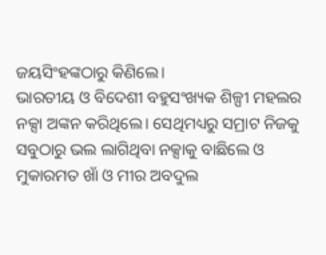ଜୟସିଂହଙ୍କଠାରୁ କିଣିଲେ।
ଭାରତୀୟ ଓ ବିଦେଶୀ ବହୁସଂଖ୍ୟକ ଶିଳ୍ପୀ ମହଲର ନକ୍ସା ଅଙ୍କନ କରିଥିଲେ। ସେଥିମଧ୍ୟରୁ ସମ୍ରାଟ ନିଜକୁ ସବୁଠାରୁ ଭଲ ଲାଗିଥିବା ନକ୍ସାକୁ ବାଛିଲେ ଓ ମୁକାରମତ ଖାଁ ଓ ମୀର ଅବଦୁଲ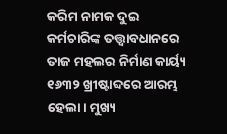କରିମ ନାମକ ଦୁଇ କର୍ମଚାରିଙ୍କ ତତ୍ତ୍ୱାବଧାନରେ ତାଜ ମହଲର ନିର୍ମାଣ କାର୍ୟ୍ୟ ୧୬୩୨ ଖ୍ରୀଷ୍ଟାବ୍ଦରେ ଆରମ୍ଭ ହେଲା। ମୁଖ୍ୟ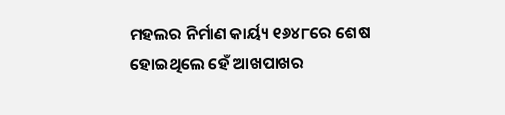ମହଲର ନିର୍ମାଣ କାର୍ୟ୍ୟ ୧୬୪୮ରେ ଶେଷ ହୋଇଥିଲେ ହେଁ ଆଖପାଖର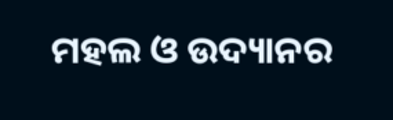ମହଲ ଓ ଉଦ୍ୟାନର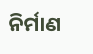ନିର୍ମାଣ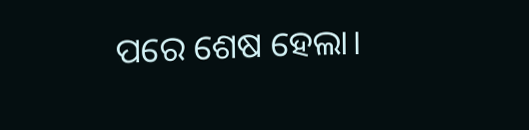ପରେ ଶେଷ ହେଲା।